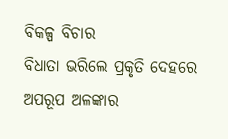ବିକଳ୍ପ ବିଚାର
ବିଧାତା ଭରିଲେ ପ୍ରକୃତି ଦେହରେ
ଅପରୂପ ଅଳଙ୍କାର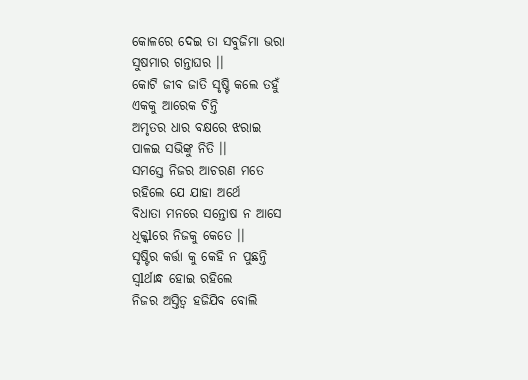କୋଳରେ ଦେଇ ତା ସବୁଜିମା ଭରା
ସୁଷମାର ଗନ୍ତାଘର ।।
କୋଟି ଜୀବ ଜାତି ସୃଷ୍ଟି କଲେ ତହୁଁ
ଏକକୁ ଆରେକ ଚିନ୍ତି
ଅମୃତର ଧାର ବକ୍ଷରେ ଝରାଇ
ପାଳଇ ସଭିଙ୍କୁ ନିତି ।।
ସମସ୍ତେ ନିଜର ଆଚରଣ ମତେ
ରହିଲେ ଯେ ଯାହା ଅର୍ଥେ
ବିଧାତା ମନରେ ସନ୍ତୋଷ ନ ଆସେ
ଧିକ୍କlରେ ନିଜକୁ କେତେ ।।
ସୃଷ୍ଟିର କର୍ତ୍ତା କୁ କେହି ନ ପୁଛନ୍ତି
ସ୍ୱlର୍ଥାନ୍ଧ ହୋଇ ରହିଲେ
ନିଜର ଅସ୍ତିତ୍ବ ହଜିଯିବ ବୋଲି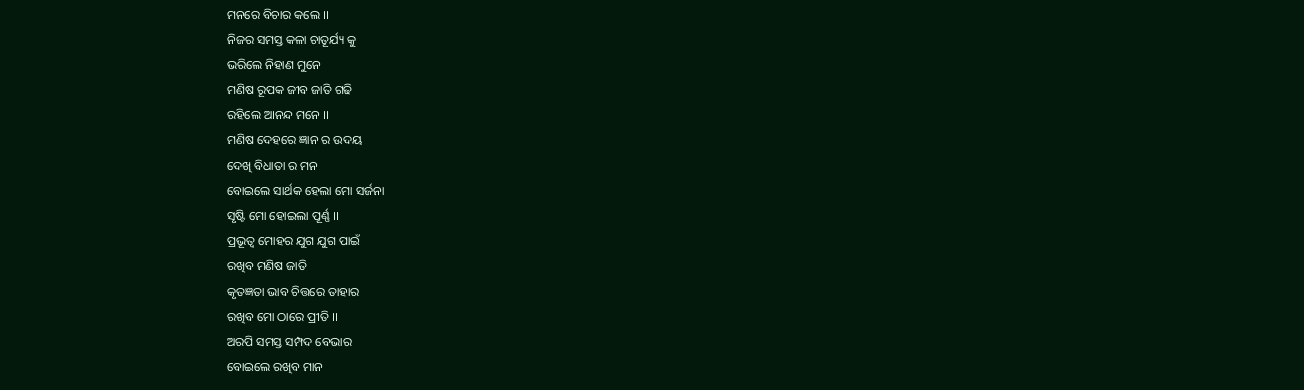ମନରେ ବିଚାର କଲେ ।।
ନିଜର ସମସ୍ତ କଳା ଚାତୂର୍ଯ୍ୟ କୁ
ଭରିଲେ ନିହାଣ ମୁନେ
ମଣିଷ ରୂପକ ଜୀବ ଜାତି ଗଢି
ରହିଲେ ଆନନ୍ଦ ମନେ ।।
ମଣିଷ ଦେହରେ ଜ୍ଞାନ ର ଉଦୟ
ଦେଖି ବିଧାତା ର ମନ
ବୋଇଲେ ସାର୍ଥକ ହେଲା ମୋ ସର୍ଜନା
ସୃଷ୍ଟି ମୋ ହୋଇଲା ପୂର୍ଣ୍ଣ ।।
ପ୍ରଭୂତ୍ଵ ମୋହର ଯୁଗ ଯୁଗ ପାଇଁ
ରଖିବ ମଣିଷ ଜାତି
କୃତଜ୍ଞତା ଭାବ ଚିତ୍ତରେ ତାହାର
ରଖିବ ମୋ ଠାରେ ପ୍ରୀତି ।।
ଅରପି ସମସ୍ତ ସମ୍ପଦ ବେଭାର
ବୋଇଲେ ରଖିବ ମାନ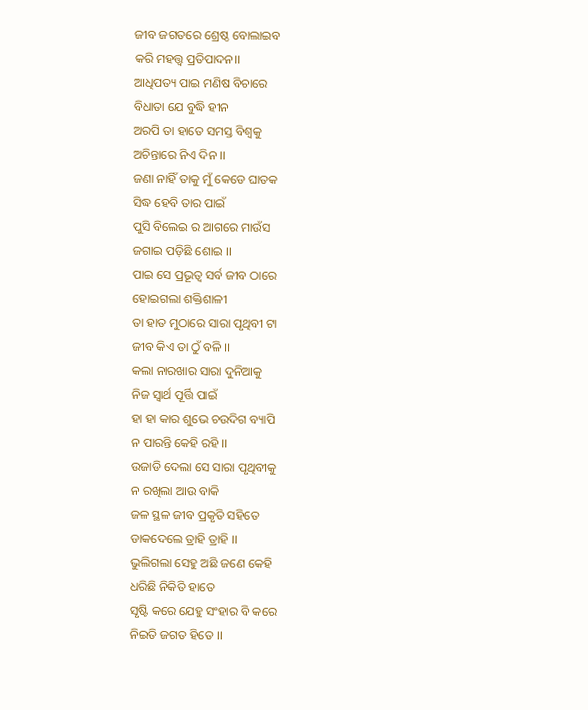ଜୀବ ଜଗତରେ ଶ୍ରେଷ୍ଠ ବୋଲାଇବ
କରି ମହତ୍ତ୍ଵ ପ୍ରତିପାଦନ।।
ଆଧିପତ୍ୟ ପାଇ ମଣିଷ ବିଚାରେ
ବିଧାତା ଯେ ବୁଦ୍ଧି ହୀନ
ଅରପି ତା ହାତେ ସମସ୍ତ ବିଶ୍ୱକୁ
ଅଚିନ୍ତାରେ ନିଏ ଦିନ ।।
ଜଣା ନାହିଁ ତାକୁ ମୁଁ କେଡେ ଘାତକ
ସିଦ୍ଧ ହେବି ତାର ପାଇଁ
ପୁସି ବିଲେଇ ର ଆଗରେ ମାଉଁସ
ଜଗାଇ ପଡ଼ିଛି ଶୋଇ ।।
ପାଇ ସେ ପ୍ରଭୂତ୍ୱ ସର୍ବ ଜୀବ ଠାରେ
ହୋଇଗଲା ଶକ୍ତିଶାଳୀ
ତା ହାତ ମୁଠାରେ ସାରା ପୃଥିବୀ ଟା
ଜୀବ କିଏ ତା ଠୁଁ ବଳି ।।
କଲା ନାରଖାର ସାରା ଦୁନିଆକୁ
ନିଜ ସ୍ବାର୍ଥ ପୂର୍ତ୍ତି ପାଇଁ
ହା ହା କାର ଶୁଭେ ଚଉଦିଗ ବ୍ୟାପି
ନ ପାରନ୍ତି କେହି ରହି ।।
ଉଜାଡି ଦେଲା ସେ ସାରା ପୃଥିବୀକୁ
ନ ରଖିଲା ଆଉ ବାକି
ଜଳ ସ୍ଥଳ ଜୀବ ପ୍ରକୃତି ସହିତେ
ଡାକଦେଲେ ତ୍ରାହି ତ୍ରାହି ।।
ଭୁଲିଗଲା ସେହୁ ଅଛି ଜଣେ କେହି
ଧରିଛି ନିକିତି ହାତେ
ସୃଷ୍ଟି କରେ ଯେହୁ ସଂହାର ବି କରେ
ନିଇତି ଜଗତ ହିତେ ।।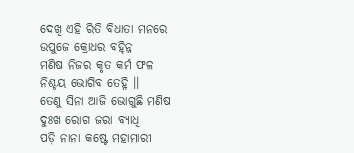ଦେଖି ଏହି ରିତି ବିଧାତା ମନରେ
ଉପୁଜେ କ୍ରୋଧର ବହ୍ନ୍ନି
ମଣିଷ ନିଜର କୃତ କର୍ମ ଫଳ
ନିଶ୍ଚୟ ଭୋଗିବ ତେହ୍ନି ।।
ତେଣୁ ସିନା ଆଜି ଭୋଗୁଛି ମଣିଷ
ଦୁଃଖ ରୋଗ ଜରା ବ୍ୟାଧି
ପଡ଼ି ନାନା କଷ୍ଟେ ମହାମାରୀ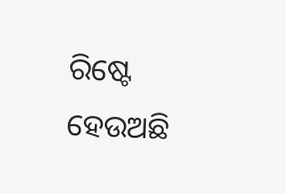ରିଷ୍ଟେ
ହେଉଅଛି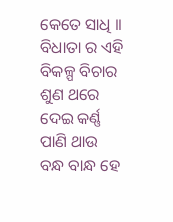କେତେ ସାଧି ।।
ବିଧାତା ର ଏହି ବିକଳ୍ପ ବିଚାର
ଶୁଣ ଥରେ ଦେଇ କର୍ଣ୍ଣ
ପାଣି ଥାଉ ବନ୍ଧ ବାନ୍ଧ ହେ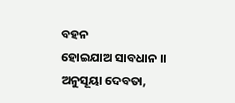ବହନ
ହୋଇଯାଅ ସାବଧାନ ।।
ଅନୁସୂୟା ଦେବତା,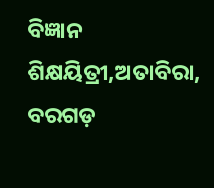ବିଜ୍ଞାନ ଶିକ୍ଷୟିତ୍ରୀ,ଅତାବିରା, ବରଗଡ଼